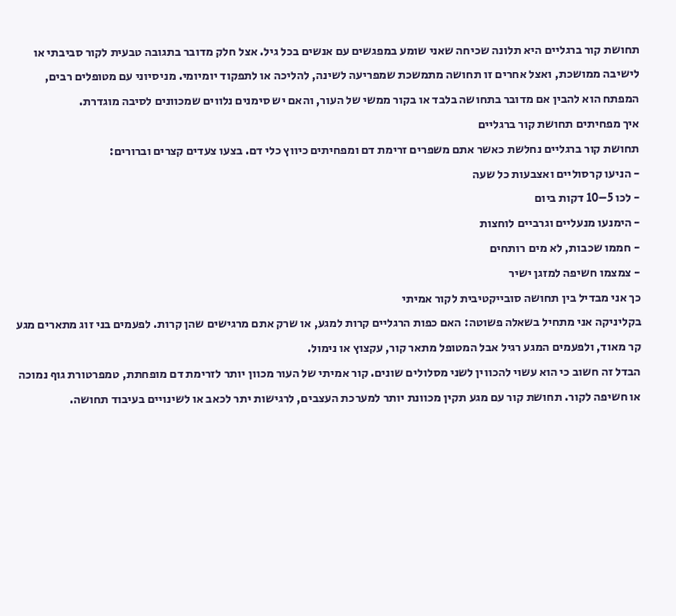תחושת קור ברגליים היא תלונה שכיחה שאני שומע במפגשים עם אנשים בכל גיל. אצל חלק מדובר בתגובה טבעית לקור סביבתי או לישיבה ממושכת, ואצל אחרים זו תחושה מתמשכת שמפריעה לשינה, להליכה או לתפקוד יומיומי. מניסיוני עם מטופלים רבים, המפתח הוא להבין אם מדובר בתחושה בלבד או בקור ממשי של העור, והאם יש סימנים נלווים שמכוונים לסיבה מוגדרת.
איך מפחיתים תחושת קור ברגליים
תחושת קור ברגליים נחלשת כאשר אתם משפרים זרימת דם ומפחיתים כיווץ כלי דם. בצעו צעדים קצרים וברורים:
- הניעו קרסוליים ואצבעות כל שעה
- לכו 5–10 דקות ביום
- הימנעו מנעליים וגרביים לוחצות
- חממו שכבות, לא מים רותחים
- צמצמו חשיפה למזגן ישיר
כך אני מבדיל בין תחושה סובייקטיבית לקור אמיתי
בקליניקה אני מתחיל בשאלה פשוטה: האם כפות הרגליים קרות למגע, או שרק אתם מרגישים שהן קרות. לפעמים בני זוג מתארים מגע קר מאוד, ולפעמים המגע רגיל אבל המטופל מתאר קור, עקצוץ או נימול.
הבדל זה חשוב כי הוא עשוי להכווין לשני מסלולים שונים. קור אמיתי של העור מכוון יותר לזרימת דם מופחתת, טמפרטורת גוף נמוכה או חשיפה לקור. תחושת קור עם מגע תקין מכוונת יותר למערכת העצבים, לרגישות יתר לכאב או לשינויים בעיבוד תחושה.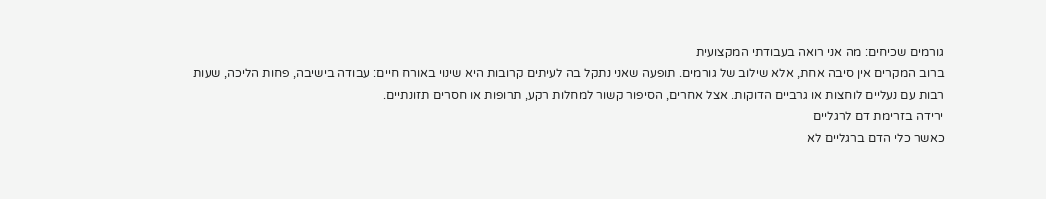גורמים שכיחים: מה אני רואה בעבודתי המקצועית
ברוב המקרים אין סיבה אחת, אלא שילוב של גורמים. תופעה שאני נתקל בה לעיתים קרובות היא שינוי באורח חיים: עבודה בישיבה, פחות הליכה, שעות רבות עם נעליים לוחצות או גרביים הדוקות. אצל אחרים, הסיפור קשור למחלות רקע, תרופות או חסרים תזונתיים.
ירידה בזרימת דם לרגליים
כאשר כלי הדם ברגליים לא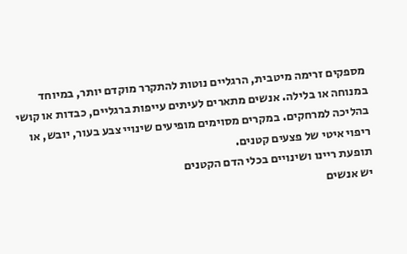מספקים זרימה מיטבית, הרגליים נוטות להתקרר מוקדם יותר, במיוחד במנוחה או בלילה. אנשים מתארים לעיתים עייפות ברגליים, כבדות או קושי בהליכה למרחקים. במקרים מסוימים מופיעים שינויי צבע בעור, יובש, או ריפוי איטי של פצעים קטנים.
תופעת ריינו ושינויים בכלי הדם הקטנים
יש אנשים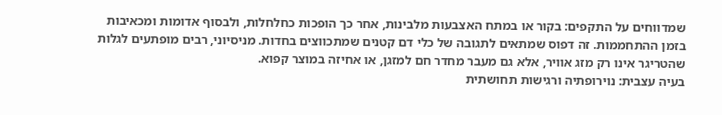שמדווחים על התקפים: בקור או במתח האצבעות מלבינות, אחר כך הופכות כחלחלות, ולבסוף אדומות ומכאיבות בזמן ההתחממות. זה דפוס שמתאים לתגובה של כלי דם קטנים שמתכווצים בחדות. מניסיוני, רבים מופתעים לגלות שהטריגר אינו רק מזג אוויר, אלא גם מעבר מחדר חם למזגן, או אחיזה במוצר קפוא.
בעיה עצבית: נוירופתיה ורגישות תחושתית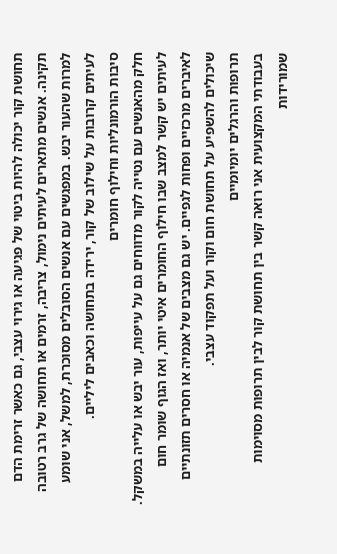תחושת קור יכולה להיות ביטוי של פגיעה או גירוי עצבי, גם כאשר זרימת הדם תקינה. אנשים מתארים לעיתים נימול, צריבה, זרמים או תחושה של גרב רטובה למרות שהעור יבש. במפגשים עם אנשים הסובלים מסוכרת, למשל, אני שומע לעיתים קרובות על שילוב של קור, ירידה בתחושה וכאבים ליליים.
סיבות הורמונליות וחילוף חומרים
חלק מהאנשים עם נטייה לקור מדווחים גם על עייפות, עור יבש או עלייה במשקל. לעיתים יש קשר למצב שבו חילוף החומרים איטי יותר, ואז הגוף שומר חום לאיברים מרכזיים ופחות לגפיים. יש גם מצבים של אנמיה או חסרים תזונתיים שיכולים להשפיע על תחושת חום וקור ועל תפקוד עצבי.
תרופות והרגלים יומיומיים
בעבודתי המקצועית אני רואה קשר בין תחושת קור לבין תרופות מסוימות שמורידות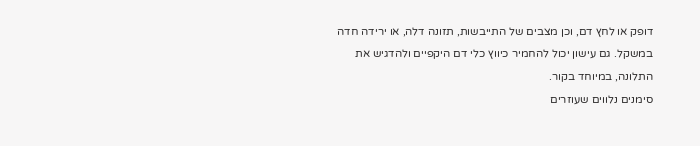דופק או לחץ דם, וכן מצבים של התייבשות, תזונה דלה, או ירידה חדה במשקל. גם עישון יכול להחמיר כיווץ כלי דם היקפיים ולהדגיש את התלונה, במיוחד בקור.
סימנים נלווים שעוזרים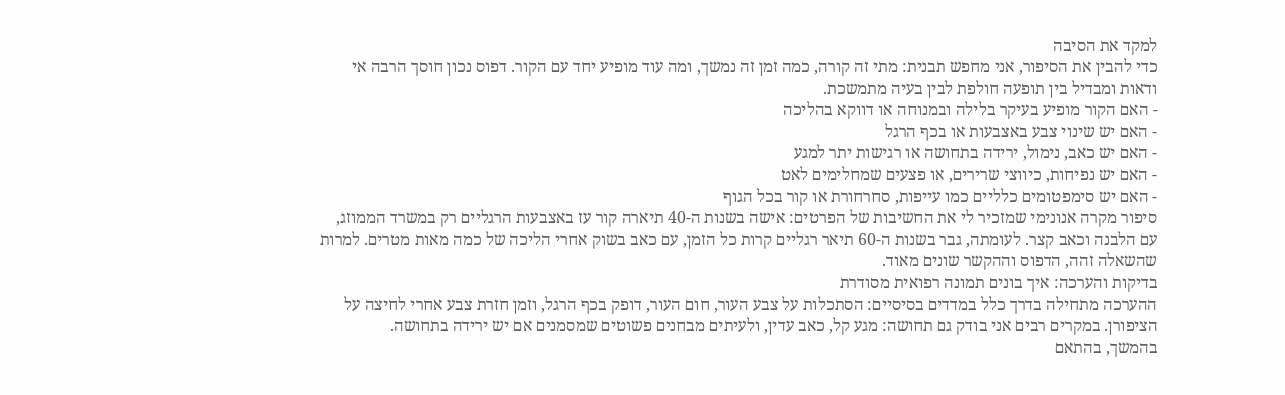למקד את הסיבה
כדי להבין את הסיפור, אני מחפש תבנית: מתי זה קורה, כמה זמן זה נמשך, ומה עוד מופיע יחד עם הקור. דפוס נכון חוסך הרבה אי ודאות ומבדיל בין תופעה חולפת לבין בעיה מתמשכת.
- האם הקור מופיע בעיקר בלילה ובמנוחה או דווקא בהליכה
- האם יש שינוי צבע באצבעות או בכף הרגל
- האם יש כאב, נימול, ירידה בתחושה או רגישות יתר למגע
- האם יש נפיחות, כיווצי שרירים, או פצעים שמחלימים לאט
- האם יש סימפטומים כלליים כמו עייפות, סחרחורת או קור בכל הגוף
סיפור מקרה אנונימי שמזכיר לי את החשיבות של הפרטים: אישה בשנות ה-40 תיארה קור עז באצבעות הרגליים רק במשרד הממוזג, עם הלבנה וכאב קצר. לעומתה, גבר בשנות ה-60 תיאר רגליים קרות כל הזמן, עם כאב בשוק אחרי הליכה של כמה מאות מטרים. למרות שהשאלה זהה, הדפוס וההקשר שונים מאוד.
בדיקות והערכה: איך בונים תמונה רפואית מסודרת
ההערכה מתחילה בדרך כלל במדדים בסיסיים: הסתכלות על צבע העור, חום העור, דופק בכף הרגל, וזמן חזרת צבע אחרי לחיצה על הציפורן. במקרים רבים אני בודק גם תחושה: מגע קל, כאב עדין, ולעיתים מבחנים פשוטים שמסמנים אם יש ירידה בתחושה.
בהמשך, בהתאם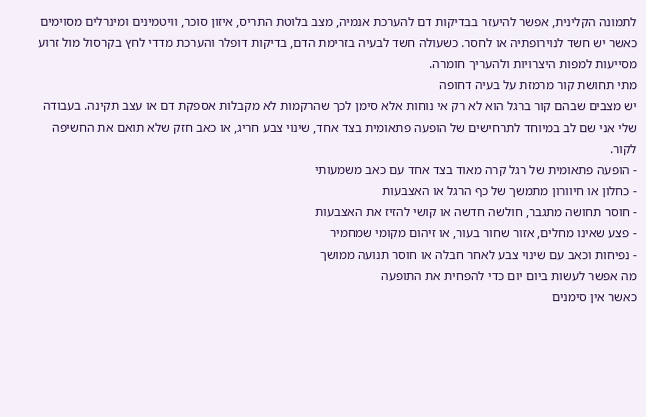לתמונה הקלינית, אפשר להיעזר בבדיקות דם להערכת אנמיה, מצב בלוטת התריס, איזון סוכר, וויטמינים ומינרלים מסוימים כאשר יש חשד לנוירופתיה או לחסר. כשעולה חשד לבעיה בזרימת הדם, בדיקות דופלר והערכת מדדי לחץ בקרסול מול זרוע מסייעות למפות היצרויות ולהעריך חומרה.
מתי תחושת קור מרמזת על בעיה דחופה
יש מצבים שבהם קור ברגל הוא לא רק אי נוחות אלא סימן לכך שהרקמות לא מקבלות אספקת דם או עצב תקינה. בעבודה שלי אני שם לב במיוחד לתרחישים של הופעה פתאומית בצד אחד, שינוי צבע חריג, או כאב חזק שלא תואם את החשיפה לקור.
- הופעה פתאומית של רגל קרה מאוד בצד אחד עם כאב משמעותי
- כחלון או חיוורון מתמשך של כף הרגל או האצבעות
- חוסר תחושה מתגבר, חולשה חדשה או קושי להזיז את האצבעות
- פצע שאינו מחלים, אזור שחור בעור, או זיהום מקומי שמחמיר
- נפיחות וכאב עם שינוי צבע לאחר חבלה או חוסר תנועה ממושך
מה אפשר לעשות ביום יום כדי להפחית את התופעה
כאשר אין סימנים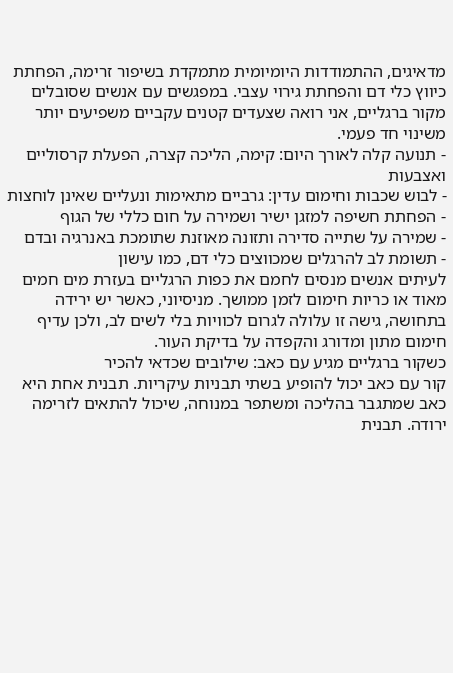מדאיגים, ההתמודדות היומיומית מתמקדת בשיפור זרימה, הפחתת כיווץ כלי דם והפחתת גירוי עצבי. במפגשים עם אנשים שסובלים מקור ברגליים, אני רואה שצעדים קטנים עקביים משפיעים יותר משינוי חד פעמי.
- תנועה קלה לאורך היום: קימה, הליכה קצרה, הפעלת קרסוליים ואצבעות
- לבוש שכבות וחימום עדין: גרביים מתאימות ונעליים שאינן לוחצות
- הפחתת חשיפה למזגן ישיר ושמירה על חום כללי של הגוף
- שמירה על שתייה סדירה ותזונה מאוזנת שתומכת באנרגיה ובדם
- תשומת לב להרגלים שמכווצים כלי דם, כמו עישון
לעיתים אנשים מנסים לחמם את כפות הרגליים בעזרת מים חמים מאוד או כריות חימום לזמן ממושך. מניסיוני, כאשר יש ירידה בתחושה, גישה זו עלולה לגרום לכוויות בלי לשים לב, ולכן עדיף חימום מתון ומדורג והקפדה על בדיקת העור.
כשקור ברגליים מגיע עם כאב: שילובים שכדאי להכיר
קור עם כאב יכול להופיע בשתי תבניות עיקריות. תבנית אחת היא כאב שמתגבר בהליכה ומשתפר במנוחה, שיכול להתאים לזרימה ירודה. תבנית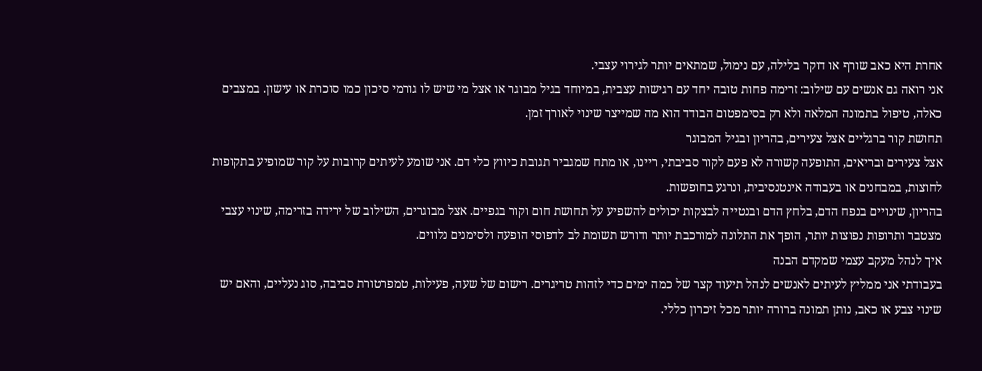אחרת היא כאב שורף או דוקר בלילה, עם נימול, שמתאים יותר לגירוי עצבי.
אני רואה גם אנשים עם שילוב: זרימה פחות טובה יחד עם רגישות עצבית, במיוחד בגיל מבוגר או אצל מי שיש לו גורמי סיכון כמו סוכרת או עישון. במצבים כאלה, טיפול בתמונה המלאה ולא רק בסימפטום הבודד הוא מה שמייצר שינוי לאורך זמן.
תחושת קור ברגליים אצל צעירים, בהריון ובגיל המבוגר
אצל צעירים ובריאים, התופעה קשורה לא פעם לקור סביבתי, ריינו, או מתח שמגביר תגובת כיווץ כלי דם. אני שומע לעיתים קרובות על קור שמופיע בתקופות לחוצות, במבחנים או בעבודה אינטנסיבית, ונרגע בחופשות.
בהריון, שינויים בנפח הדם, בלחץ הדם ובנטייה לבצקות יכולים להשפיע על תחושת חום וקור בגפיים. אצל מבוגרים, השילוב של ירידה בזרימה, שינוי עצבי מצטבר ותרופות נפוצות יותר, הופך את התלונה למורכבת יותר ודורש תשומת לב לדפוסי הופעה ולסימנים נלווים.
איך לנהל מעקב עצמי שמקדם הבנה
בעבודתי אני ממליץ לעיתים לאנשים לנהל תיעוד קצר של כמה ימים כדי לזהות טריגרים. רישום של שעה, פעילות, טמפרטורת סביבה, סוג נעליים, והאם יש שינוי צבע או כאב, נותן תמונה ברורה יותר מכל זיכרון כללי.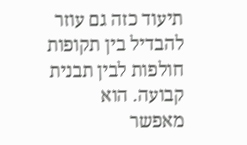תיעוד כזה גם עוזר להבדיל בין תקופות חולפות לבין תבנית קבועה. הוא מאפשר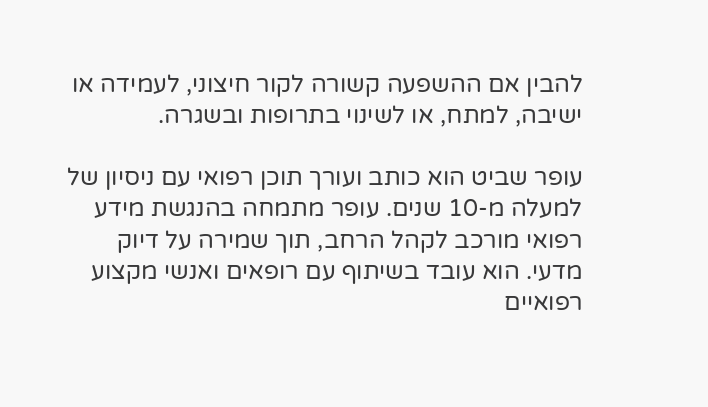להבין אם ההשפעה קשורה לקור חיצוני, לעמידה או ישיבה, למתח, או לשינוי בתרופות ובשגרה.

עופר שביט הוא כותב ועורך תוכן רפואי עם ניסיון של למעלה מ-10 שנים. עופר מתמחה בהנגשת מידע רפואי מורכב לקהל הרחב, תוך שמירה על דיוק מדעי. הוא עובד בשיתוף עם רופאים ואנשי מקצוע רפואיים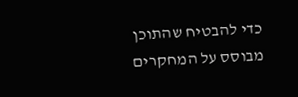כדי להבטיח שהתוכן מבוסס על המחקרים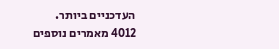העדכניים ביותר.
4012 מאמרים נוספים